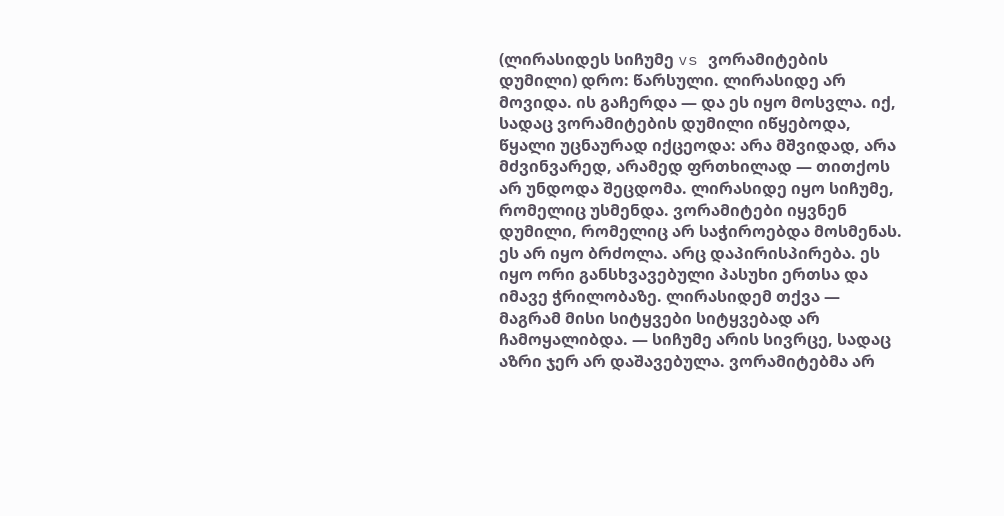(ლირასიდეს სიჩუმე vs ვორამიტების დუმილი) დრო: წარსული. ლირასიდე არ მოვიდა. ის გაჩერდა — და ეს იყო მოსვლა. იქ, სადაც ვორამიტების დუმილი იწყებოდა, წყალი უცნაურად იქცეოდა: არა მშვიდად, არა მძვინვარედ, არამედ ფრთხილად — თითქოს არ უნდოდა შეცდომა. ლირასიდე იყო სიჩუმე, რომელიც უსმენდა. ვორამიტები იყვნენ დუმილი, რომელიც არ საჭიროებდა მოსმენას. ეს არ იყო ბრძოლა. არც დაპირისპირება. ეს იყო ორი განსხვავებული პასუხი ერთსა და იმავე ჭრილობაზე. ლირასიდემ თქვა — მაგრამ მისი სიტყვები სიტყვებად არ ჩამოყალიბდა. — სიჩუმე არის სივრცე, სადაც აზრი ჯერ არ დაშავებულა. ვორამიტებმა არ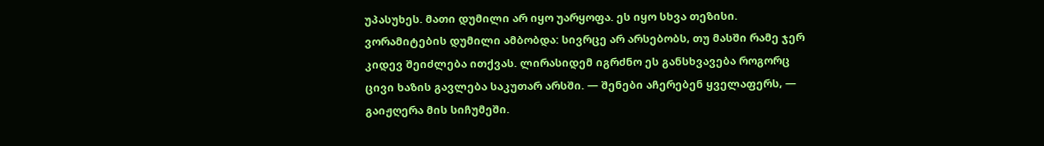უპასუხეს. მათი დუმილი არ იყო უარყოფა. ეს იყო სხვა თეზისი. ვორამიტების დუმილი ამბობდა: სივრცე არ არსებობს, თუ მასში რამე ჯერ კიდევ შეიძლება ითქვას. ლირასიდემ იგრძნო ეს განსხვავება როგორც ცივი ხაზის გავლება საკუთარ არსში. — შენები აჩერებენ ყველაფერს, — გაიჟღერა მის სიჩუმეში.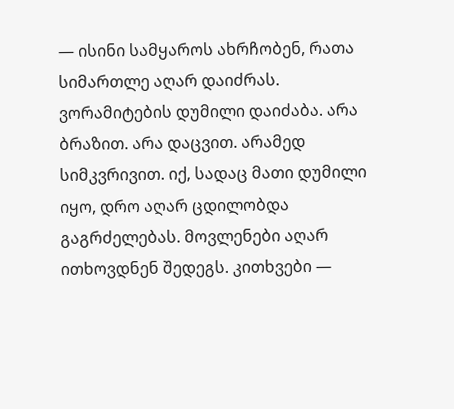— ისინი სამყაროს ახრჩობენ, რათა სიმართლე აღარ დაიძრას. ვორამიტების დუმილი დაიძაბა. არა ბრაზით. არა დაცვით. არამედ სიმკვრივით. იქ, სადაც მათი დუმილი იყო, დრო აღარ ცდილობდა გაგრძელებას. მოვლენები აღარ ითხოვდნენ შედეგს. კითხვები —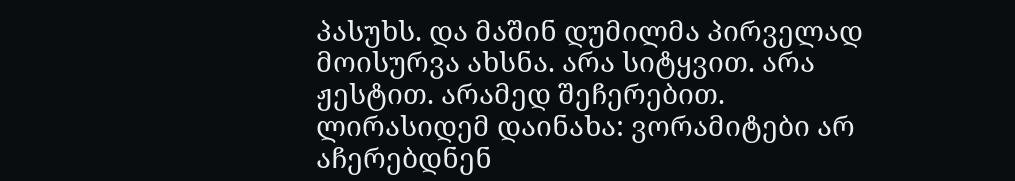პასუხს. და მაშინ დუმილმა პირველად მოისურვა ახსნა. არა სიტყვით. არა ჟესტით. არამედ შეჩერებით. ლირასიდემ დაინახა: ვორამიტები არ აჩერებდნენ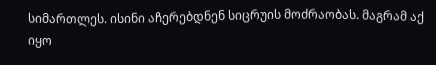სიმართლეს. ისინი აჩერებდნენ სიცრუის მოძრაობას. მაგრამ აქ იყო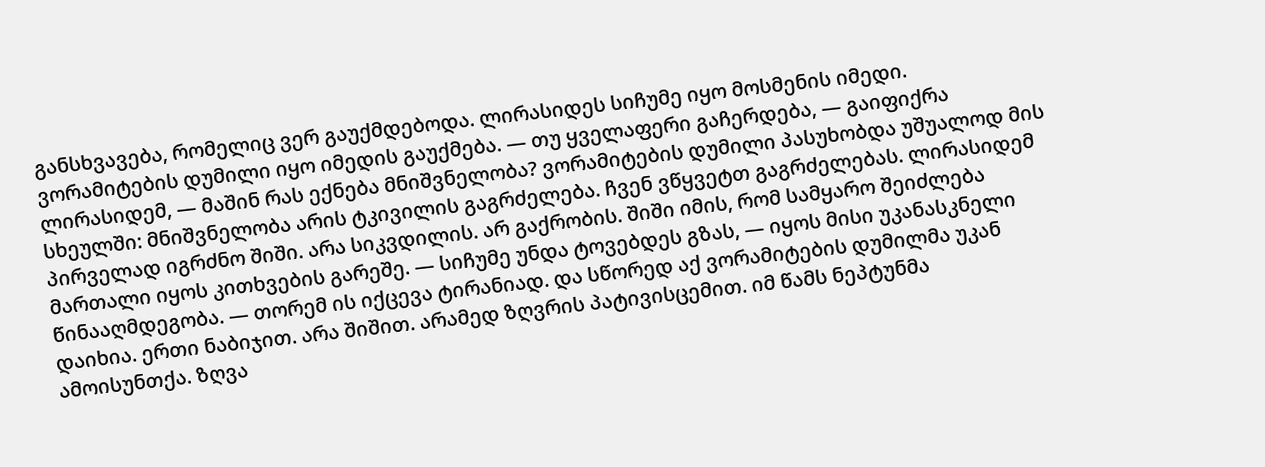განსხვავება, რომელიც ვერ გაუქმდებოდა. ლირასიდეს სიჩუმე იყო მოსმენის იმედი. ვორამიტების დუმილი იყო იმედის გაუქმება. — თუ ყველაფერი გაჩერდება, — გაიფიქრა ლირასიდემ, — მაშინ რას ექნება მნიშვნელობა? ვორამიტების დუმილი პასუხობდა უშუალოდ მის სხეულში: მნიშვნელობა არის ტკივილის გაგრძელება. ჩვენ ვწყვეტთ გაგრძელებას. ლირასიდემ პირველად იგრძნო შიში. არა სიკვდილის. არ გაქრობის. შიში იმის, რომ სამყარო შეიძლება მართალი იყოს კითხვების გარეშე. — სიჩუმე უნდა ტოვებდეს გზას, — იყოს მისი უკანასკნელი წინააღმდეგობა. — თორემ ის იქცევა ტირანიად. და სწორედ აქ ვორამიტების დუმილმა უკან დაიხია. ერთი ნაბიჯით. არა შიშით. არამედ ზღვრის პატივისცემით. იმ წამს ნეპტუნმა ამოისუნთქა. ზღვა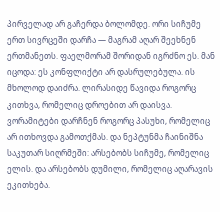პირველად არ გაჩერდა ბოლომდე. ორი სიჩუმე ერთ სივრცეში დარჩა — მაგრამ აღარ შეეხნენ ერთმანეთს. ფაელმორამ შორიდან იგრძნო ეს. მან იცოდა: ეს კონფლიქტი არ დასრულებულა. ის მხოლოდ დაიძრა. ლირასიდე წავიდა როგორც კითხვა, რომელიც დროებით არ დაისვა. ვორამიტები დარჩნენ როგორც პასუხი, რომელიც არ ითხოვდა გამოთქმას. და ნეპტუნმა ჩაინიშნა საკუთარ სიღრმეში: არსებობს სიჩუმე, რომელიც ელის. და არსებობს დუმილი, რომელიც აღარავის ეკითხება.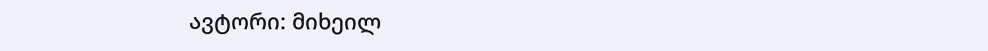ავტორი: მიხეილ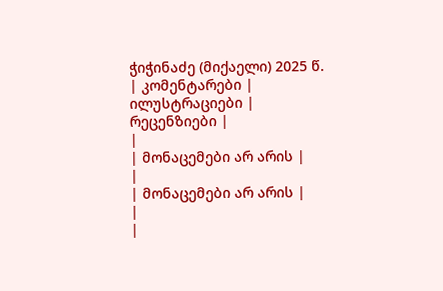ჭიჭინაძე (მიქაელი) 2025 წ.
| კომენტარები |
ილუსტრაციები |
რეცენზიები |
|
| მონაცემები არ არის |
|
| მონაცემები არ არის |
|
|